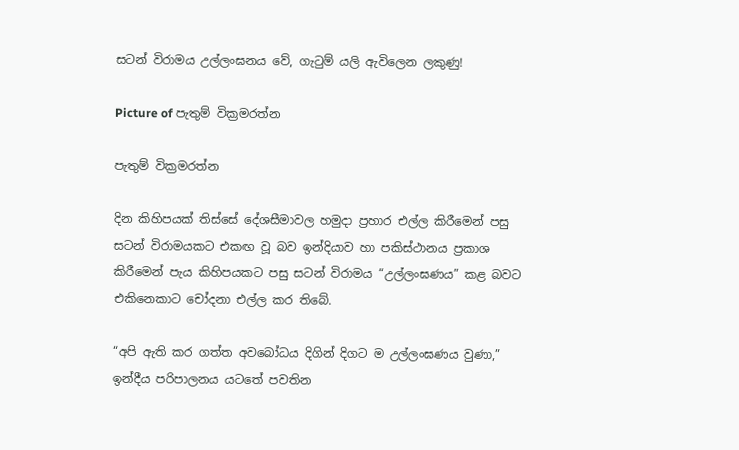සටන් විරාමය උල්ලංඝනය වේ, ගැටුම් යලි ඇවිලෙන ලකුණු!

Picture of පැතුම් වික්‍රමරත්න

පැතුම් වික්‍රමරත්න

දින කිහිපයක් තිස්සේ දේශසීමාවල හමුදා ප්‍රහාර එල්ල කිරීමෙන් පසු සටන් විරාමයකට එකඟ වූ බව ඉන්දියාව හා පකිස්ථානය ප්‍රකාශ කිරීමෙන් පැය කිහිපයකට පසු සටන් විරාමය “උල්ලංඝණය” කළ බවට එකිනෙකාට චෝදනා එල්ල කර තිබේ.

“අපි ඇති කර ගත්ත අවබෝධය දිගින් දිගට ම උල්ලංඝණය වුණා,” ඉන්දීය පරිපාලනය යටතේ පවතින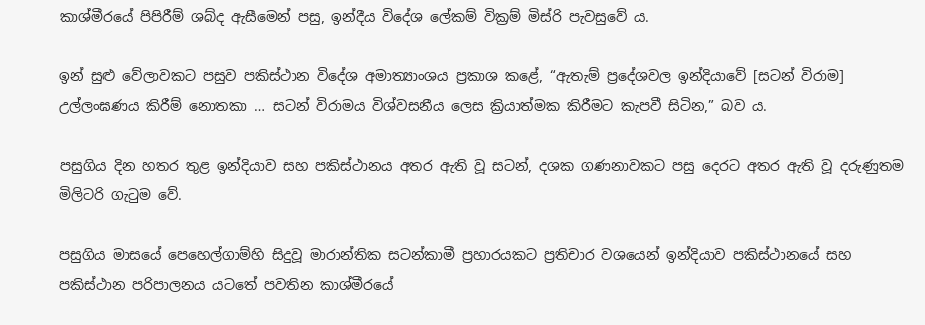කාශ්මීරයේ පිපිරීම් ශබ්ද ඇසීමෙන් පසු, ඉන්දීය විදේශ ලේකම් වික්‍රම් මිස්රි පැවසුවේ ය.

ඉන් සුළු වේලාවකට පසුව පකිස්ථාන විදේශ අමාත්‍යාංශය ප්‍රකාශ කළේ, “ඇතැම් ප්‍රදේශවල ඉන්දියාවේ [සටන් විරාම] උල්ලංඝණය කිරීම් නොතකා … සටන් විරාමය විශ්වසනීය ලෙස ක්‍රියාත්මක කිරීමට කැපවී සිටින,” බව ය.

පසුගිය දින හතර තුළ ඉන්දියාව සහ පකිස්ථානය අතර ඇති වූ සටන්, දශක ගණනාවකට පසු දෙරට අතර ඇති වූ දරුණුතම මිලිටරි ගැටුම වේ.

පසුගිය මාසයේ පෙහෙල්ගාම්හි සිදුවූ මාරාන්තික සටන්කාමී ප්‍රහාරයකට ප්‍රතිචාර වශයෙන් ඉන්දියාව පකිස්ථානයේ සහ පකිස්ථාන පරිපාලනය යටතේ පවතින කාශ්මීරයේ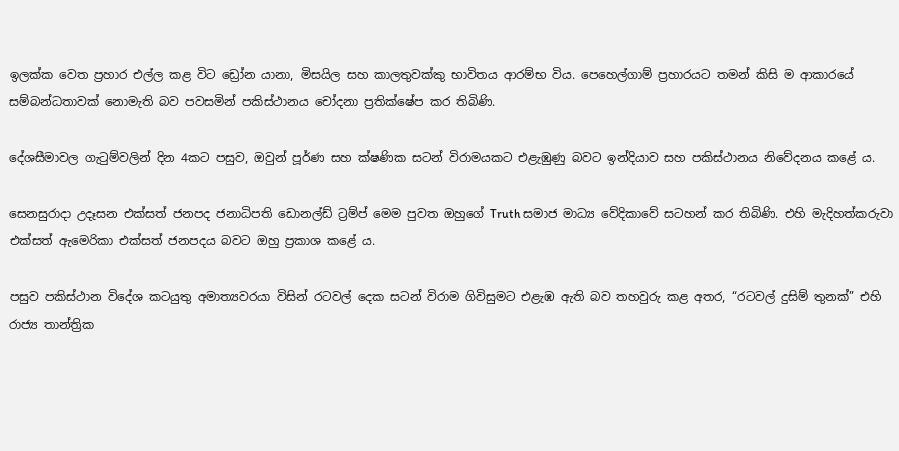ඉලක්ක වෙත ප්‍රහාර එල්ල කළ විට ඩ්‍රෝන යානා, මිසයිල සහ කාලතුවක්කු භාවිතය ආරම්භ විය. පෙහෙල්ගාම් ප්‍රහාරයට තමන් කිසි ම ආකාරයේ සම්බන්ධතාවක් නොමැති බව පවසමින් පකිස්ථානය චෝදනා ප්‍රතික්ෂේප කර තිබිණි.

දේශසීමාවල ගැටුම්වලින් දින 4කට පසුව, ඔවුන් පූර්ණ සහ ක්ෂණික සටන් විරාමයකට එළැඹුණු බවට ඉන්දියාව සහ පකිස්ථානය නිවේදනය කළේ ය.

සෙනසුරාදා උදෑසන එක්සත් ජනපද ජනාධිපති ඩොනල්ඩ් ට්‍රම්ප් මෙම පුවත ඔහුගේ Truth සමාජ මාධ්‍ය වේදිකාවේ සටහන් කර තිබිණි. එහි මැදිහත්කරුවා එක්සත් ඇමෙරිකා එක්සත් ජනපදය බවට ඔහු ප්‍රකාශ කළේ ය.

පසුව පකිස්ථාන විදේශ කටයුතු අමාත්‍යවරයා විසින් රටවල් දෙක සටන් විරාම ගිවිසුමට එළැඹ ඇති බව තහවුරු කළ අතර, “රටවල් දුසිම් තුනක්” එහි රාජ්‍ය තාන්ත්‍රික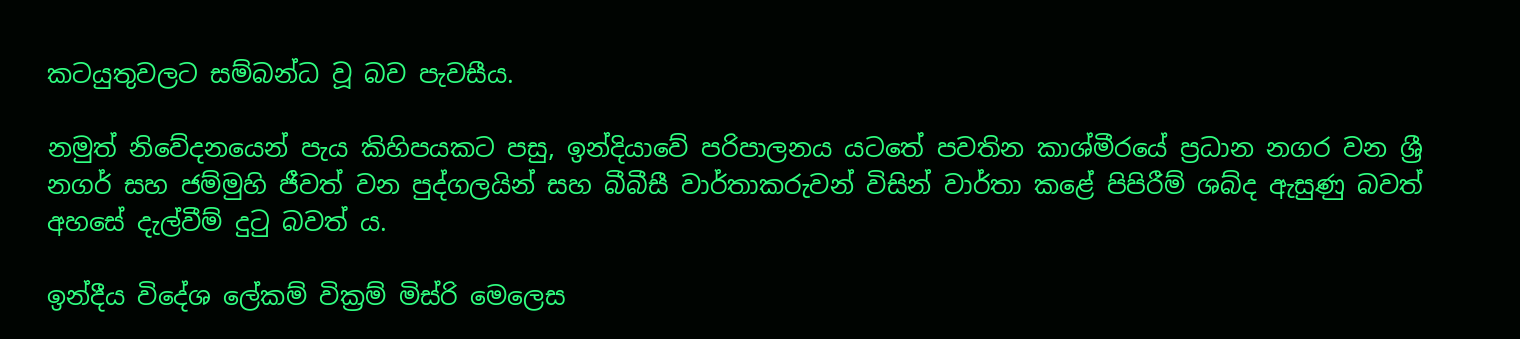කටයුතුවලට සම්බන්ධ වූ බව පැවසීය.

නමුත් නිවේදනයෙන් පැය කිහිපයකට පසු, ඉන්දියාවේ පරිපාලනය යටතේ පවතින කාශ්මීරයේ ප්‍රධාන නගර වන ශ්‍රී නගර් සහ ජම්මුහි ජීවත් වන පුද්ගලයින් සහ බීබීසී වාර්තාකරුවන් විසින් වාර්තා කළේ පිපිරීම් ශබ්ද ඇසුණු බවත් අහසේ දැල්වීම් දුටු බවත් ය.

ඉන්දීය විදේශ ලේකම් වික්‍රම් මිස්රි මෙලෙස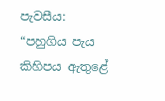පැවසීය: “පහුගිය පැය කිහිපය ඇතුළේ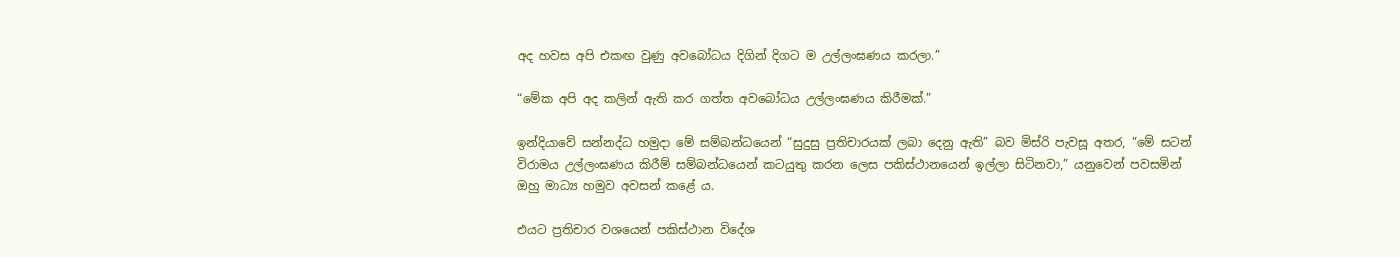අද හවස අපි එකඟ වුණු අවබෝධය දිගින් දිගට ම උල්ලංඝණය කරලා.”

“මේක අපි අද කලින් ඇති කර ගත්ත අවබෝධය උල්ලංඝණය කිරීමක්.”

ඉන්දියාවේ සන්නද්ධ හමුදා මේ සම්බන්ධයෙන් “සුදුසු ප්‍රතිචාරයක් ලබා දෙනු ඇති” බව මිස්රි පැවසූ අතර, “මේ සටන් විරාමය උල්ලංඝණය කිරීම් සම්බන්ධයෙන් කටයුතු කරන ලෙස පකිස්ථානයෙන් ඉල්ලා සිටිනවා,” යනුවෙන් පවසමින් ඔහු මාධ්‍ය හමුව අවසන් කළේ ය.

එයට ප්‍රතිචාර වශයෙන් පකිස්ථාන විදේශ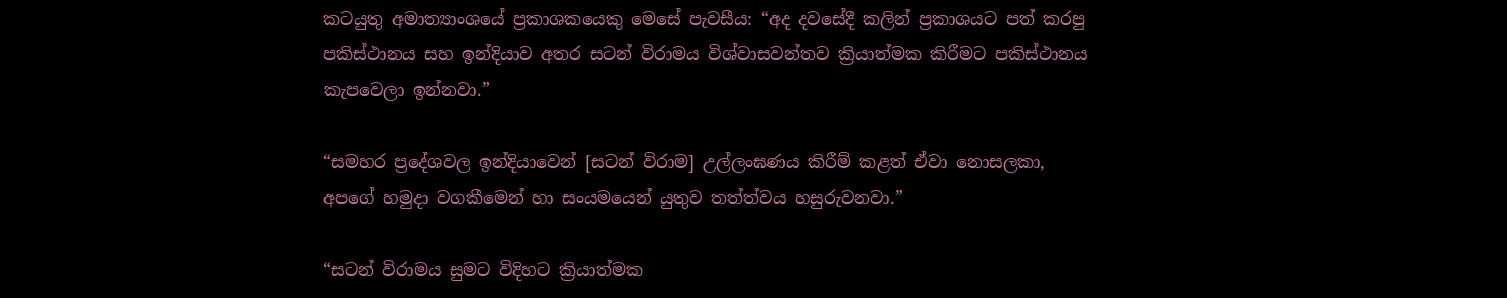කටයුතු අමාත්‍යාංශයේ ප්‍රකාශකයෙකු මෙසේ පැවසීය: “අද දවසේදී කලින් ප්‍රකාශයට පත් කරපු පකිස්ථානය සහ ඉන්දියාව අතර සටන් විරාමය විශ්වාසවන්තව ක්‍රියාත්මක කිරීමට පකිස්ථානය කැපවෙලා ඉන්නවා.”

“සමහර ප්‍රදේශවල ඉන්දියාවෙන් [සටන් විරාම] උල්ලංඝණය කිරීම් කළත් ඒවා නොසලකා, අපගේ හමුදා වගකීමෙන් හා සංයමයෙන් යුතුව තත්ත්වය හසුරුවනවා.”

“සටන් විරාමය සුමට විදිහට ක්‍රියාත්මක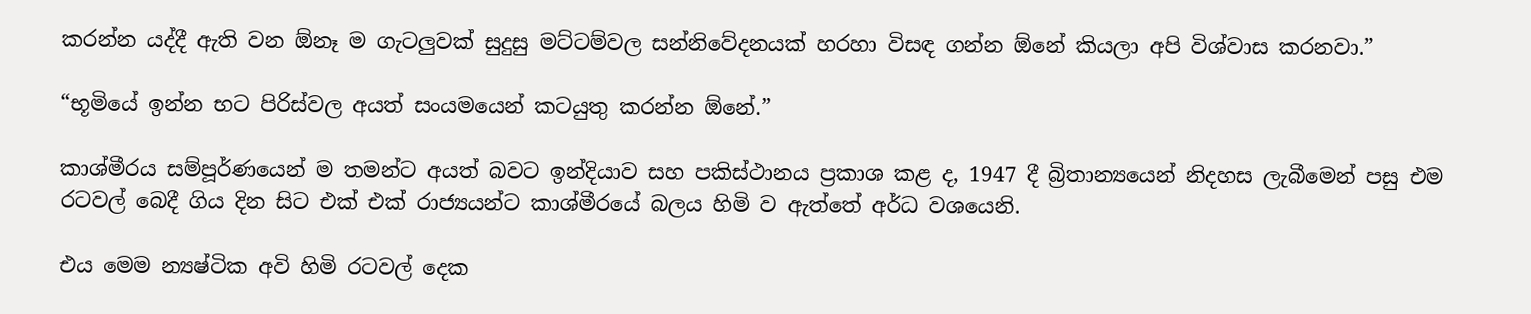කරන්න යද්දී ඇති වන ඕනෑ ම ගැටලුවක් සුදුසු මට්ටම්වල සන්නිවේදනයක් හරහා විසඳ ගන්න ඕනේ කියලා අපි විශ්වාස කරනවා.”

“භූමියේ ඉන්න භට පිරිස්වල අයත් සංයමයෙන් කටයුතු කරන්න ඕනේ.”

කාශ්මීරය සම්පූර්ණයෙන් ම තමන්ට අයත් බවට ඉන්දියාව සහ පකිස්ථානය ප්‍රකාශ කළ ද, 1947 දී බ්‍රිතාන්‍යයෙන් නිදහස ලැබීමෙන් පසු එම රටවල් බෙදී ගිය දින සිට එක් එක් රාජ්‍යයන්ට කාශ්මීරයේ බලය හිමි ව ඇත්තේ අර්ධ වශයෙනි.

එය මෙම න්‍යෂ්ටික අවි හිමි රටවල් දෙක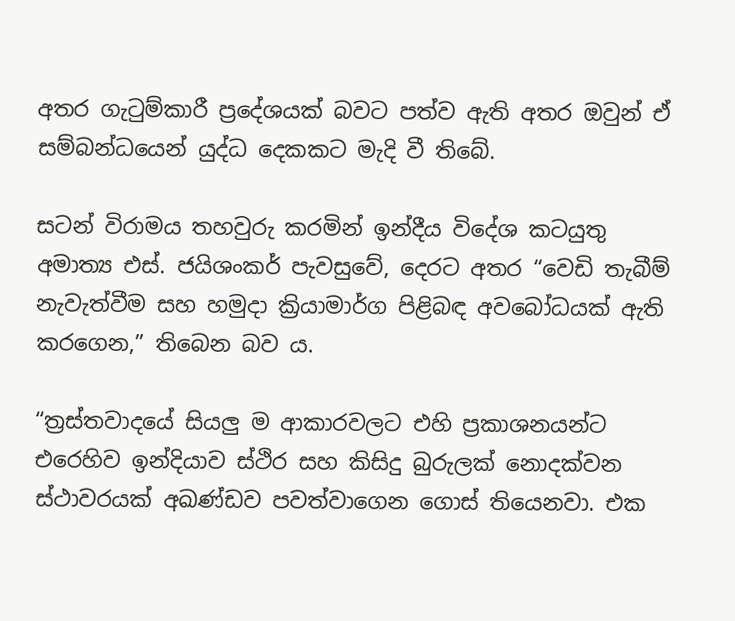අතර ගැටුම්කාරී ප්‍රදේශයක් බවට පත්ව ඇති අතර ඔවුන් ඒ සම්බන්ධයෙන් යුද්ධ දෙකකට මැදි වී තිබේ.

සටන් විරාමය තහවුරු කරමින් ඉන්දීය විදේශ කටයුතු අමාත්‍ය එස්. ජයිශංකර් පැවසුවේ, දෙරට අතර “වෙඩි තැබීම් නැවැත්වීම සහ හමුදා ක්‍රියාමාර්ග පිළිබඳ අවබෝධයක් ඇති කරගෙන,” තිබෙන බව ය.

“ත්‍රස්තවාදයේ සියලු ම ආකාරවලට එහි ප්‍රකාශනයන්ට එරෙහිව ඉන්දියාව ස්ථිර සහ කිසිදු බුරුලක් නොදක්වන ස්ථාවරයක් අඛණ්ඩව පවත්වාගෙන ගොස් තියෙනවා. එක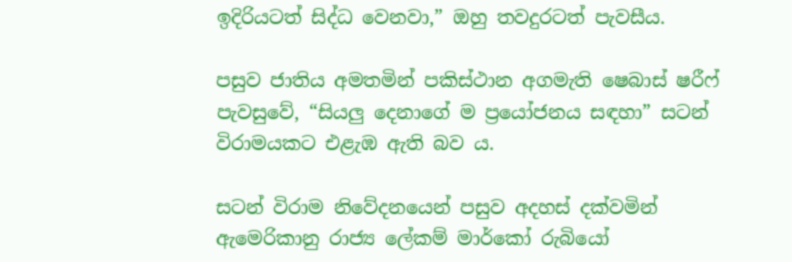ඉදිරියටත් සිද්ධ වෙනවා,” ඔහු තවදුරටත් පැවසීය.

පසුව ජාතිය අමතමින් පකිස්ථාන අගමැති ෂෙබාස් ෂරීෆ් පැවසුවේ, “සියලු දෙනාගේ ම ප්‍රයෝජනය සඳහා” සටන් විරාමයකට එළැඹ ඇති බව ය.

සටන් විරාම නිවේදනයෙන් පසුව අදහස් දක්වමින් ඇමෙරිකානු රාජ්‍ය ලේකම් මාර්කෝ රුබියෝ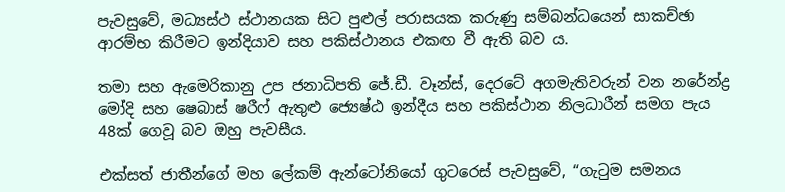පැවසුවේ, මධ්‍යස්ථ ස්ථානයක සිට පුළුල් පරාසයක කරුණු සම්බන්ධයෙන් සාකච්ඡා ආරම්භ කිරීමට ඉන්දියාව සහ පකිස්ථානය එකඟ වී ඇති බව ය.

තමා සහ ඇමෙරිකානු උප ජනාධිපති ජේ.ඩී. වෑන්ස්, දෙරටේ අගමැතිවරුන් වන නරේන්ද්‍ර මෝදි සහ ෂෙබාස් ෂරීෆ් ඇතුළු ජ්‍යෙෂ්ඨ ඉන්දීය සහ පකිස්ථාන නිලධාරීන් සමග පැය 48ක් ගෙවූ බව ඔහු පැවසීය.

එක්සත් ජාතීන්ගේ මහ ලේකම් ඇන්ටෝනියෝ ගුටරෙස් පැවසුවේ, “ගැටුම සමනය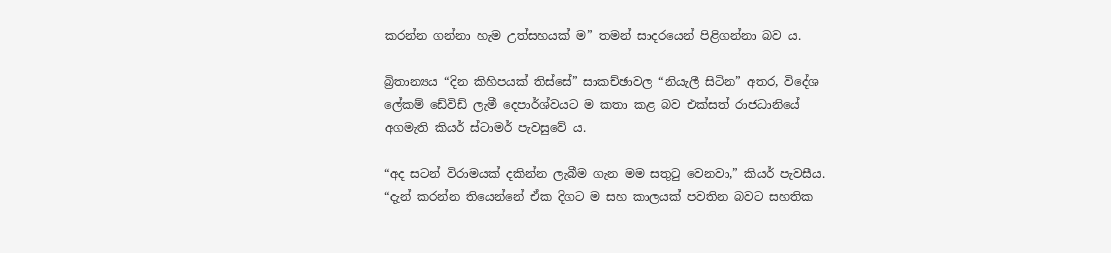කරන්න ගන්නා හැම උත්සහයක් ම” තමන් සාදරයෙන් පිළිගන්නා බව ය.

බ්‍රිතාන්‍යය “දින කිහිපයක් තිස්සේ” සාකච්ඡාවල “නියැලී සිටින” අතර, විදේශ ලේකම් ඩේවිඩ් ලැමී දෙපාර්ශ්වයට ම කතා කළ බව එක්සත් රාජධානියේ අගමැති කියර් ස්ටාමර් පැවසුවේ ය.

“අද සටන් විරාමයක් දකින්න ලැබීම ගැන මම සතුටු වෙනවා,” කියර් පැවසීය. “දැන් කරන්න තියෙන්නේ ඒක දිගට ම සහ කාලයක් පවතින බවට සහතික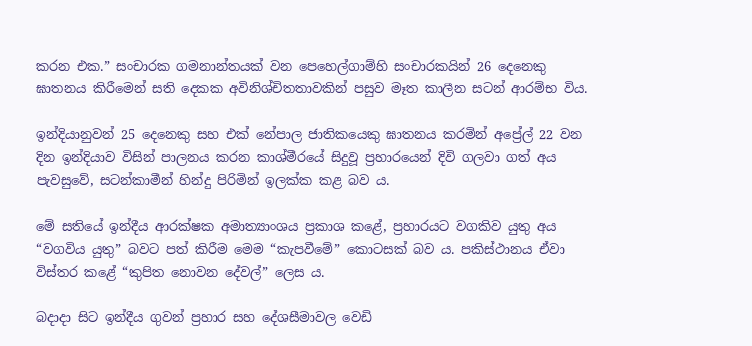කරන එක.” සංචාරක ගමනාන්තයක් වන පෙහෙල්ගාම්හි සංචාරකයින් 26 දෙනෙකු ඝාතනය කිරීමෙන් සති දෙකක අවිනිශ්චිතතාවකින් පසුව මෑත කාලීන සටන් ආරම්භ විය.

ඉන්දියානුවන් 25 දෙනෙකු සහ එක් නේපාල ජාතිකයෙකු ඝාතනය කරමින් අප්‍රේල් 22 වන දින ඉන්දියාව විසින් පාලනය කරන කාශ්මීරයේ සිදුවූ ප්‍රහාරයෙන් දිවි ගලවා ගත් අය පැවසුවේ, සටන්කාමීන් හින්දු පිරිමින් ඉලක්ක කළ බව ය.

මේ සතියේ ඉන්දීය ආරක්ෂක අමාත්‍යාංශය ප්‍රකාශ කළේ, ප්‍රහාරයට වගකිව යුතු අය “වගවිය යුතු” බවට පත් කිරීම මෙම “කැපවීමේ” කොටසක් බව ය. පකිස්ථානය ඒවා විස්තර කළේ “කුපිත නොවන දේවල්” ලෙස ය.

බදාදා සිට ඉන්දීය ගුවන් ප්‍රහාර සහ දේශසීමාවල වෙඩි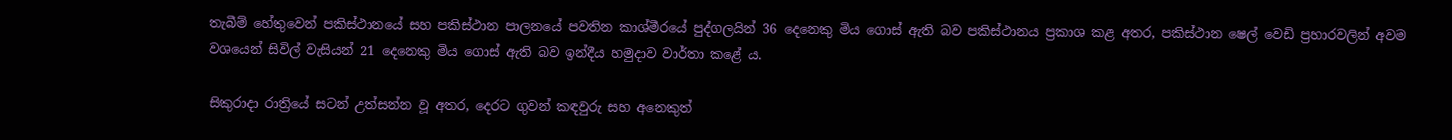තැබීම් හේතුවෙන් පකිස්ථානයේ සහ පකිස්ථාන පාලනයේ පවතින කාශ්මීරයේ පුද්ගලයින් 36 දෙනෙකු මිය ගොස් ඇති බව පකිස්ථානය ප්‍රකාශ කළ අතර, පකිස්ථාන ෂෙල් වෙඩි ප්‍රහාරවලින් අවම වශයෙන් සිවිල් වැසියන් 21 දෙනෙකු මිය ගොස් ඇති බව ඉන්දීය හමුදාව වාර්තා කළේ ය.

සිකුරාදා රාත්‍රියේ සටන් උත්සන්න වූ අතර, දෙරට ගුවන් කඳවුරු සහ අනෙකුත්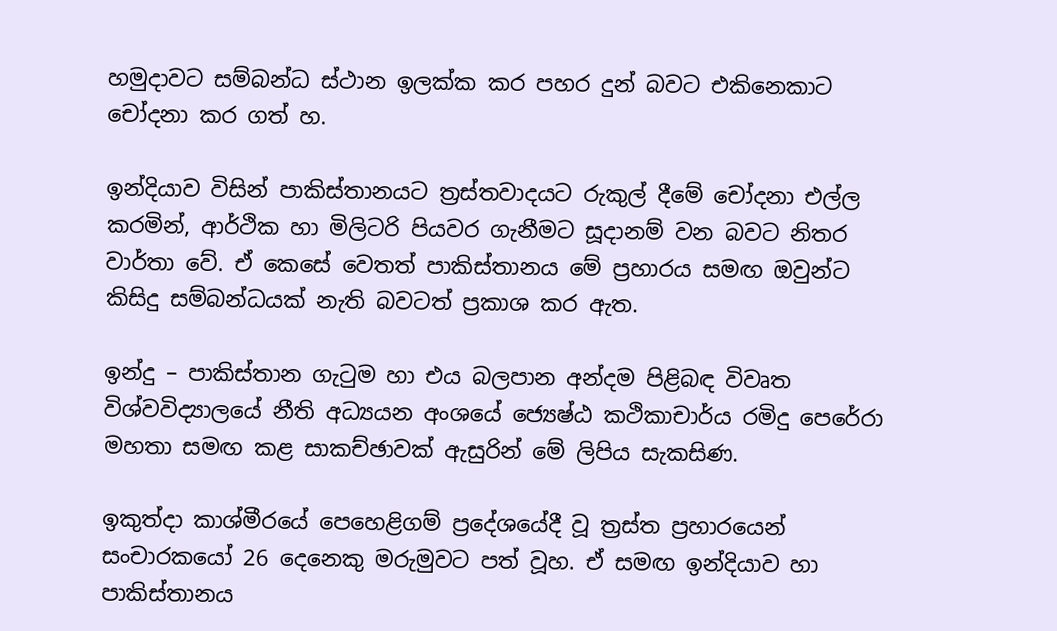හමුදාවට සම්බන්ධ ස්ථාන ඉලක්ක කර පහර දුන් බවට එකිනෙකාට චෝදනා කර ගත් හ.

ඉන්දියාව විසින් පාකිස්තානයට ත්‍රස්තවාදයට රුකුල් දීමේ චෝදනා එල්ල කරමින්, ආර්ථික හා මිලිටරි පියවර ගැනීමට සූදානම් වන බවට නිතර වාර්තා වේ. ඒ කෙසේ වෙතත් පාකිස්තානය මේ ප්‍රහාරය සමඟ ඔවුන්ට කිසිදු සම්බන්ධයක් නැති බවටත් ප්‍රකාශ කර ඇත.

ඉන්දු – පාකිස්තාන ගැටුම හා එය බලපාන අන්දම පිළිබඳ විවෘත විශ්වවිද්‍යාලයේ නීති අධ්‍යයන අංශයේ ජ්‍යෙෂ්ඨ කථිකාචාර්ය රමිදු පෙරේරා මහතා සමඟ කළ සාකච්ඡාවක් ඇසුරින් මේ ලිපිය සැකසිණ.

ඉකුත්දා කාශ්මීරයේ පෙහෙළිගම් ප්‍රදේශයේදී වූ ත්‍රස්ත ප්‍රහාරයෙන් සංචාරකයෝ 26 දෙනෙකු මරුමුවට පත් වූහ. ඒ සමඟ ඉන්දියාව හා පාකිස්තානය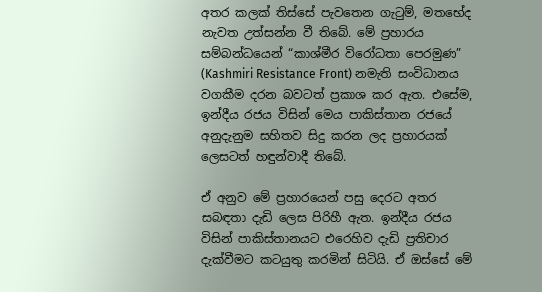අතර කලක් තිස්සේ පැවතෙන ගැටුම්, මතභේද නැවත උත්සන්න වී තිබේ. මේ ප්‍රහාරය සම්බන්ධයෙන් “කාශ්මීර විරෝධතා පෙරමුණ” (Kashmiri Resistance Front) නමැති සංවිධානය වගකීම දරන බවටත් ප්‍රකාශ කර ඇත. එසේම, ඉන්දීය රජය විසින් මෙය පාකිස්තාන රජයේ අනුදැනුම සහිතව සිදු කරන ලද ප්‍රහාරයක් ලෙසටත් හඳුන්වාදී තිබේ.

ඒ අනුව මේ ප්‍රහාරයෙන් පසු දෙරට අතර සබඳතා දැඩි ලෙස පිරිහී ඇත. ඉන්දීය රජය විසින් පාකිස්තානයට එරෙහිව දැඩි ප්‍රතිචාර දැක්වීමට කටයුතු කරමින් සිටියි. ඒ ඔස්සේ මේ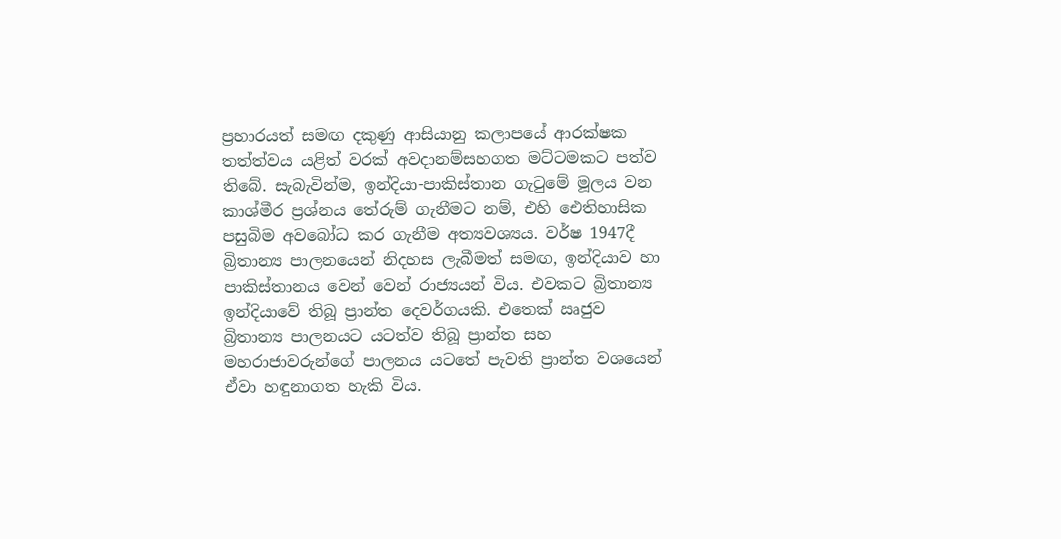ප්‍රහාරයත් සමඟ දකුණු ආසියානු කලාපයේ ආරක්ෂක තත්ත්වය යළිත් වරක් අවදානම්සහගත මට්ටමකට පත්ව තිබේ. සැබැවින්ම, ඉන්දියා-පාකිස්තාන ගැටුමේ මූලය වන කාශ්මීර ප්‍රශ්නය තේරුම් ගැනීමට නම්, එහි ඓතිහාසික පසුබිම අවබෝධ කර ගැනීම අත්‍යවශ්‍යය. වර්ෂ 1947දී බ්‍රිතාන්‍ය පාලනයෙන් නිදහස ලැබීමත් සමඟ, ඉන්දියාව හා පාකිස්තානය වෙන් වෙන් රාජ්‍යයන් විය. එවකට බ්‍රිතාන්‍ය ඉන්දියාවේ තිබූ ප්‍රාන්ත දෙවර්ගයකි. එතෙක් ඍජුව බ්‍රිතාන්‍ය පාලනයට යටත්ව තිබූ ප්‍රාන්ත සහ මහරාජාවරුන්ගේ පාලනය යටතේ පැවති ප්‍රාන්ත වශයෙන් ඒවා හඳුනාගත හැකි විය.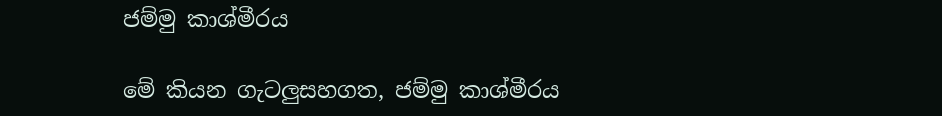ජම්මු කාශ්මීරය

මේ කියන ගැටලුසහගත, ජම්මු කාශ්මීරය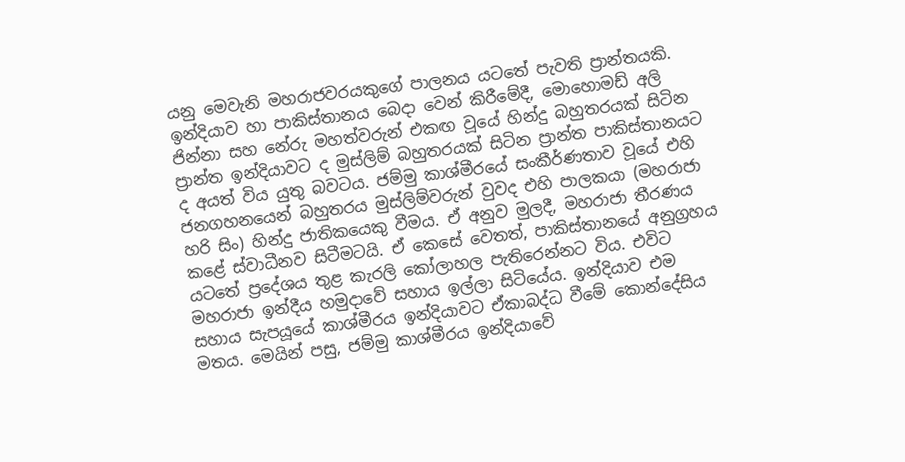යනු මෙවැනි මහරාජවරයකුගේ පාලනය යටතේ පැවති ප්‍රාන්තයකි. ඉන්දියාව හා පාකිස්තානය බෙදා වෙන් කිරීමේදී, මොහොමඩ් අලි ජින්නා සහ නේරු මහත්වරුන් එකඟ වූයේ හින්දු බහුතරයක් සිටින ප්‍රාන්ත ඉන්දියාවට ද මුස්ලිම් බහුතරයක් සිටින ප්‍රාන්ත පාකිස්තානයට ද අයත් විය යුතු බවටය. ජම්මු කාශ්මීරයේ සංකීර්ණතාව වූයේ එහි ජනගහනයෙන් බහුතරය මුස්ලිම්වරුන් වුවද එහි පාලකයා (මහරාජා හරි සිං) හින්දු ජාතිකයෙකු වීමය. ඒ අනුව මුලදී, මහරාජා තීරණය කළේ ස්වාධීනව සිටීමටයි. ඒ කෙසේ වෙතත්, පාකිස්තානයේ අනුග්‍රහය යටතේ ප්‍රදේශය තුළ කැරලි කෝලාහල පැතිරෙන්නට විය. එවිට මහරාජා ඉන්දීය හමුදාවේ සහාය ඉල්ලා සිටියේය. ඉන්දියාව එම සහාය සැපයූයේ කාශ්මීරය ඉන්දියාවට ඒකාබද්ධ වීමේ කොන්දේසිය මතය. මෙයින් පසු, ජම්මු කාශ්මීරය ඉන්දියාවේ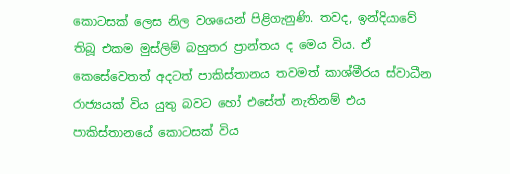කොටසක් ලෙස නිල වශයෙන් පිළිගැනුණි. තවද, ඉන්දියාවේ තිබූ එකම මුස්ලිම් බහුතර ප්‍රාන්තය ද මෙය විය. ඒ කෙසේවෙතත් අදටත් පාකිස්තානය තවමත් කාශ්මීරය ස්වාධීන රාජ්‍යයක් විය යුතු බවට හෝ එසේත් නැතිනම් එය පාකිස්තානයේ කොටසක් විය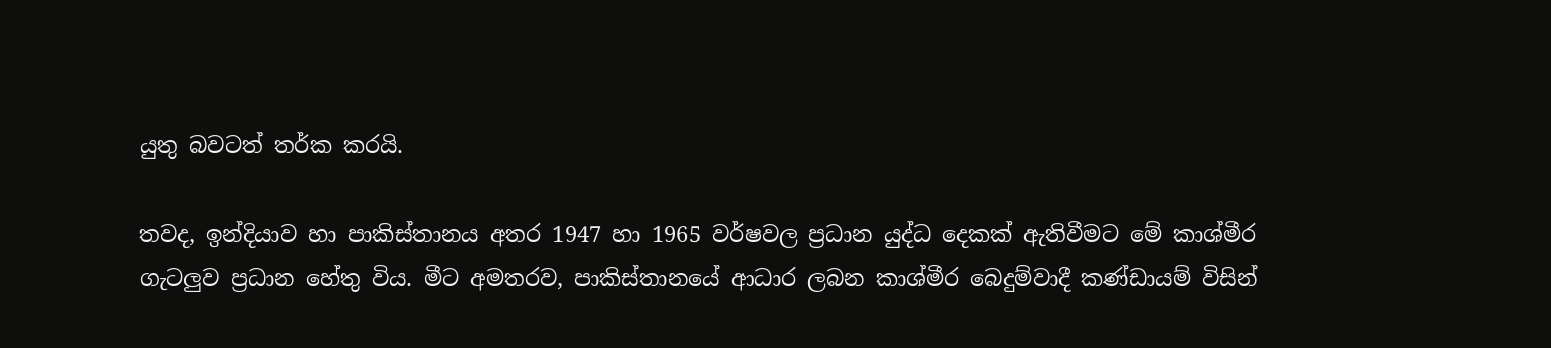යුතු බවටත් තර්ක කරයි.

තවද, ඉන්දියාව හා පාකිස්තානය අතර 1947 හා 1965 වර්ෂවල ප්‍රධාන යුද්ධ දෙකක් ඇතිවීමට මේ කාශ්මීර ගැටලුව ප්‍රධාන හේතු විය. මීට අමතරව, පාකිස්තානයේ ආධාර ලබන කාශ්මීර බෙදුම්වාදී කණ්ඩායම් විසින්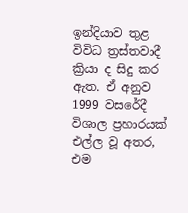ඉන්දියාව තුළ විවිධ ත්‍රස්තවාදී ක්‍රියා ද සිදු කර ඇත. ඒ අනුව 1999 වසරේදී විශාල ප්‍රහාරයක් එල්ල වූ අතර, එම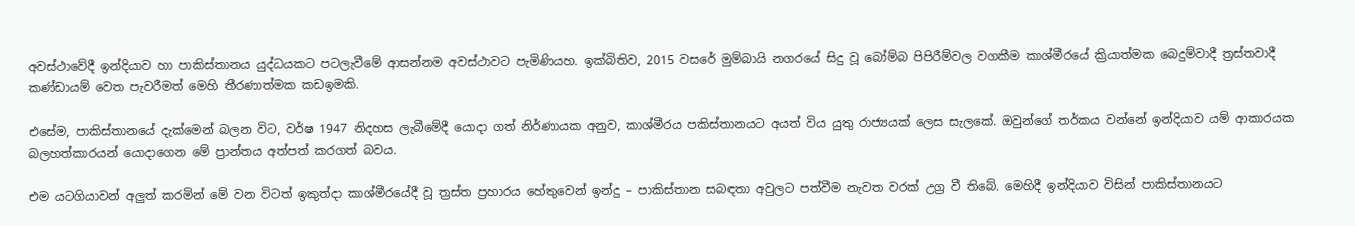අවස්ථාවේදී ඉන්දියාව හා පාකිස්තානය යුද්ධයකට පටලැවීමේ ආසන්නම අවස්ථාවට පැමිණියහ. ඉක්බිතිව, 2015 වසරේ මුම්බායි නගරයේ සිදු වූ බෝම්බ පිපිරීම්වල වගකීම කාශ්මීරයේ ක්‍රියාත්මක බෙදුම්වාදී ත්‍රස්තවාදී කණ්ඩායම් වෙත පැවරීමත් මෙහි තීරණාත්මක කඩඉමකි.

එසේම, පාකිස්තානයේ දැක්මෙන් බලන විට, වර්ෂ 1947 නිදහස ලැබීමේදී යොදා ගත් නිර්ණායක අනුව, කාශ්මීරය පකිස්තානයට අයත් විය යුතු රාජ්‍යයක් ලෙස සැලකේ. ඔවුන්ගේ තර්කය වන්නේ ඉන්දියාව යම් ආකාරයක බලහත්කාරයන් යොදාගෙන මේ ප්‍රාන්තය අත්පත් කරගත් බවය.

එම යටගියාවන් අලුත් කරමින් මේ වන විටත් ඉකුත්දා කාශ්මීරයේදී වූ ත්‍රස්ත ප්‍රහාරය හේතුවෙන් ඉන්දු – පාකිස්තාන සබඳතා අවුලට පත්වීම නැවත වරක් උග්‍ර වී තිබේ. මෙහිදී ඉන්දියාව විසින් පාකිස්තානයට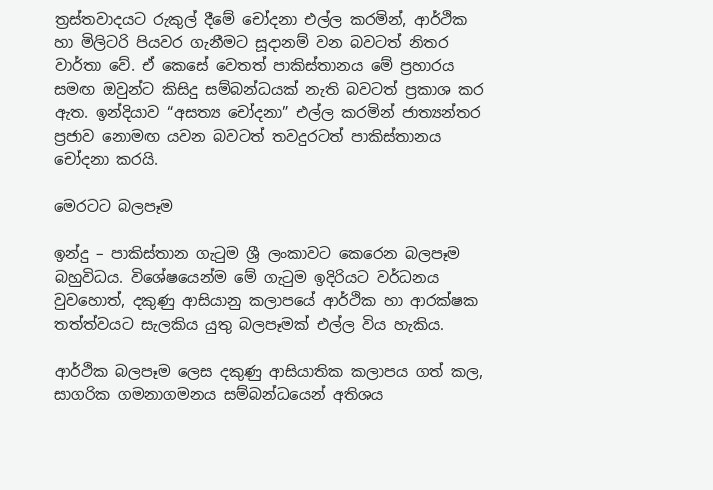ත්‍රස්තවාදයට රුකුල් දීමේ චෝදනා එල්ල කරමින්, ආර්ථික හා මිලිටරි පියවර ගැනීමට සූදානම් වන බවටත් නිතර වාර්තා වේ. ඒ කෙසේ වෙතත් පාකිස්තානය මේ ප්‍රහාරය සමඟ ඔවුන්ට කිසිදු සම්බන්ධයක් නැති බවටත් ප්‍රකාශ කර ඇත. ඉන්දියාව “අසත්‍ය චෝදනා” එල්ල කරමින් ජාත්‍යන්තර ප්‍රජාව නොමඟ යවන බවටත් තවදුරටත් පාකිස්තානය චෝදනා කරයි.

මෙරටට බලපෑම

ඉන්දු – පාකිස්තාන ගැටුම ශ්‍රී ලංකාවට කෙරෙන බලපෑම බහුවිධය. විශේෂයෙන්ම මේ ගැටුම ඉදිරියට වර්ධනය වුවහොත්, දකුණු ආසියානු කලාපයේ ආර්ථික හා ආරක්ෂක තත්ත්වයට සැලකිය යුතු බලපෑමක් එල්ල විය හැකිය.

ආර්ථික බලපෑම ලෙස දකුණු ආසියාතික කලාපය ගත් කල, සාගරික ගමනාගමනය සම්බන්ධයෙන් අතිශය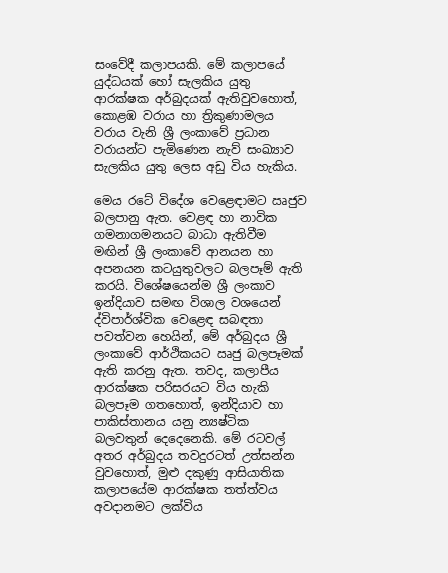සංවේදී කලාපයකි. මේ කලාපයේ යුද්ධයක් හෝ සැලකිය යුතු ආරක්ෂක අර්බුදයක් ඇතිවුවහොත්, කොළඹ වරාය හා ත්‍රිකුණාමලය වරාය වැනි ශ්‍රී ලංකාවේ ප්‍රධාන වරායන්ට පැමිණෙන නැව් සංඛ්‍යාව සැලකිය යුතු ලෙස අඩු විය හැකිය.

මෙය රටේ විදේශ වෙළෙඳාමට ඍජුව බලපානු ඇත. වෙළඳ හා නාවික ගමනාගමනයට බාධා ඇතිවීම මඟින් ශ්‍රී ලංකාවේ ආනයන හා අපනයන කටයුතුවලට බලපෑම් ඇති කරයි. විශේෂයෙන්ම ශ්‍රී ලංකාව ඉන්දියාව සමඟ විශාල වශයෙන් ද්විපාර්ශ්වික වෙ‍ළෙඳ සබඳතා පවත්වන හෙයින්, මේ අර්බුදය ශ්‍රී ලංකාවේ ආර්ථිකයට ඍජු බලපෑමක් ඇති කරනු ඇත. තවද, කලාපීය ආරක්ෂක පරිසරයට විය හැකි බලපෑම ගතහොත්, ඉන්දියාව හා පාකිස්තානය යනු න්‍යෂ්ටික බලවතුන් දෙදෙනෙකි. මේ රටවල් අතර අර්බුදය තවදුරටත් උත්සන්න වුවහොත්, මුළු දකුණු ආසියාතික කලාපයේම ආරක්ෂක තත්ත්වය අවදානමට ලක්විය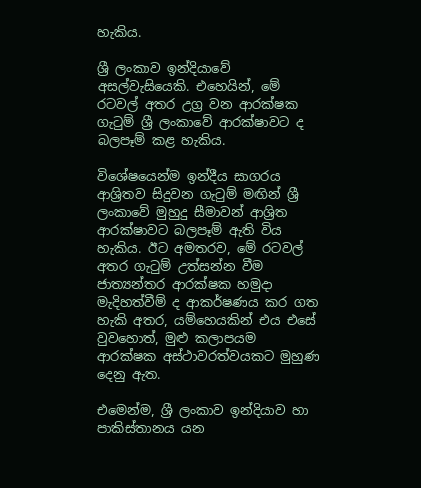හැකිය.

ශ්‍රී ලංකාව ඉන්දියාවේ අසල්වැසියෙකි. එහෙයින්, මේ රටවල් අතර උග්‍ර වන ආරක්ෂක ගැටුම් ශ්‍රී ලංකාවේ ආරක්ෂාවට ද බලපෑම් කළ හැකිය.

විශේෂයෙන්ම ඉන්දීය සාගරය ආශ්‍රිතව සිදුවන ගැටුම් මඟින් ශ්‍රී ලංකාවේ මුහුදු සීමාවන් ආශ්‍රිත ආරක්ෂාවට බලපෑම් ඇති විය හැකිය. ඊට අමතරව, මේ රටවල් අතර ගැටුම් උත්සන්න වීම ජාත්‍යන්තර ආරක්ෂක හමුදා මැදිහත්වීම් ද ආකර්ෂණය කර ගත හැකි අතර, යම්හෙයකින් එය එසේ වුවහොත්, මුළු කලාපයම ආරක්ෂක අස්ථාවරත්වයකට මුහුණ දෙනු ඇත.

එමෙන්ම, ශ්‍රී ලංකාව ඉන්දියාව හා පාකිස්තානය යන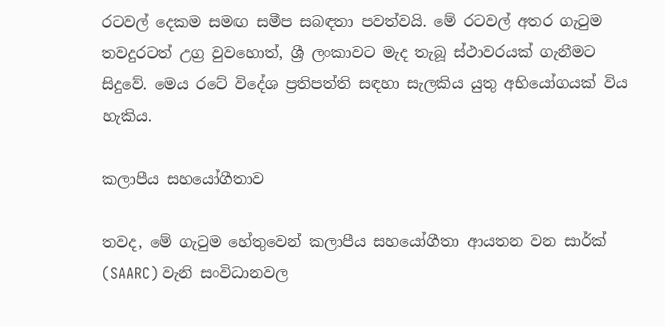රටවල් දෙකම සමඟ සමීප සබඳතා පවත්වයි. මේ රටවල් අතර ගැටුම තවදුරටත් උග්‍ර වුවහොත්, ශ්‍රී ලංකාවට මැද තැබූ ස්ථාවරයක් ගැනීමට සිදුවේ. මෙය රටේ විදේශ ප්‍රතිපත්ති සඳහා සැලකිය යුතු අභියෝගයක් විය හැකිය.

කලාපීය සහයෝගීතාව

තවද, මේ ගැටුම හේතුවෙන් කලාපීය සහයෝගීතා ආයතන වන සාර්ක් (SAARC) වැනි සංවිධානවල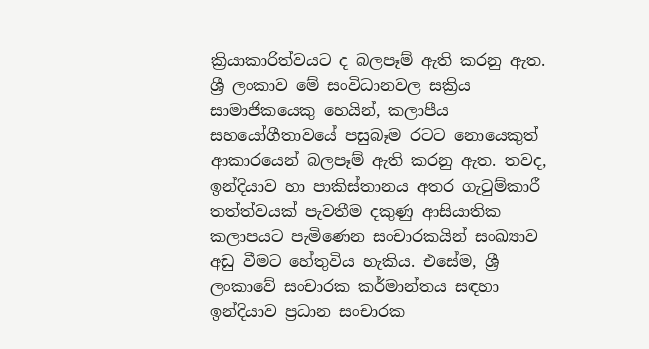ක්‍රියාකාරිත්වයට ද බලපෑම් ඇති කරනු ඇත. ශ්‍රී ලංකාව මේ සංවිධානවල සක්‍රිය සාමාජිකයෙකු හෙයින්, කලාපීය සහයෝගීතාවයේ පසුබෑම රටට නොයෙකුත් ආකාරයෙන් බලපෑම් ඇති කරනු ඇත. තවද, ඉන්දියාව හා පාකිස්තානය අතර ගැටුම්කාරී තත්ත්වයක් පැවතීම දකුණු ආසියාතික කලාපයට පැමිණෙන සංචාරකයින් සංඛ්‍යාව අඩු වීමට හේතුවිය හැකිය. එසේම, ශ්‍රී ලංකාවේ සංචාරක කර්මාන්තය සඳහා ඉන්දියාව ප්‍රධාන සංචාරක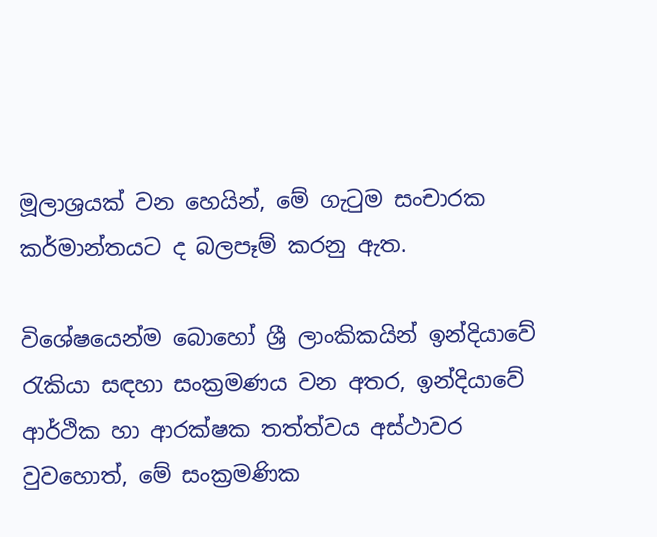මූලාශ්‍රයක් වන හෙයින්, මේ ගැටුම සංචාරක කර්මාන්තයට ද බලපෑම් කරනු ඇත.

විශේෂයෙන්ම බොහෝ ශ්‍රී ලාංකිකයින් ඉන්දියාවේ රැකියා සඳහා සංක්‍රමණය වන අතර, ඉන්දියාවේ ආර්ථික හා ආරක්ෂක තත්ත්වය අස්ථාවර වුවහොත්, මේ සංක්‍රමණික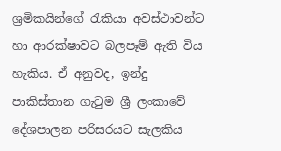ශ්‍රමිකයින්ගේ රැකියා අවස්ථාවන්ට හා ආරක්ෂාවට බලපෑම් ඇති විය හැකිය. ඒ අනුවද, ඉන්දු පාකිස්තාන ගැටුම ශ්‍රී ලංකාවේ දේශපාලන පරිසරයට සැලකිය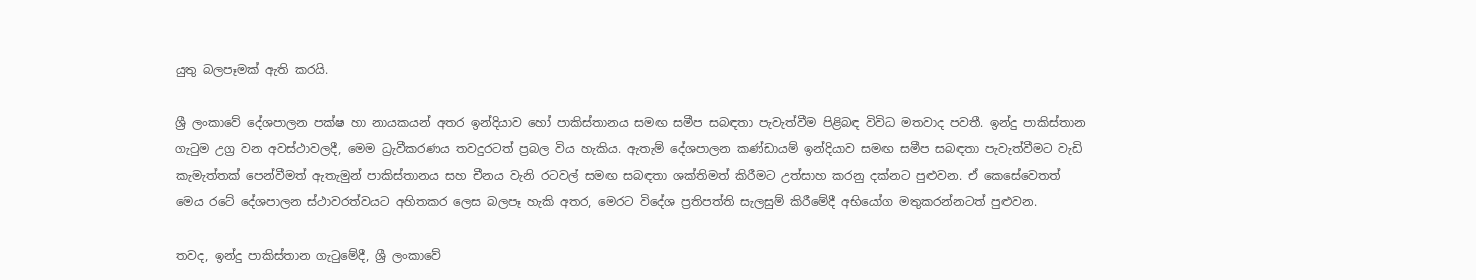යුතු බලපෑමක් ඇති කරයි.

ශ්‍රී ලංකාවේ දේශපාලන පක්ෂ හා නායකයන් අතර ඉන්දියාව හෝ පාකිස්තානය සමඟ සමීප සබඳතා පැවැත්වීම පිළිබඳ විවිධ මතවාද පවතී. ඉන්දු පාකිස්තාන ගැටුම උග්‍ර වන අවස්ථාවලදී, මෙම ධ්‍රැවීකරණය තවදුරටත් ප්‍රබල විය හැකිය. ඇතැම් දේශපාලන කණ්ඩායම් ඉන්දියාව සමඟ සමීප සබඳතා පැවැත්වීමට වැඩි කැමැත්තක් පෙන්වීමත් ඇතැමුන් පාකිස්තානය සහ චීනය වැනි රටවල් සමඟ සබඳතා ශක්තිමත් කිරීමට උත්සාහ කරනු දක්නට පුළුවන. ඒ කෙසේවෙතත් මෙය රටේ දේශපාලන ස්ථාවරත්වයට අහිතකර ලෙස බලපෑ හැකි අතර, මෙරට විදේශ ප්‍රතිපත්ති සැලසුම් කිරීමේදී අභියෝග මතුකරන්නටත් පුළුවන.

තවද, ඉන්දු පාකිස්තාන ගැටුමේදී, ශ්‍රී ලංකාවේ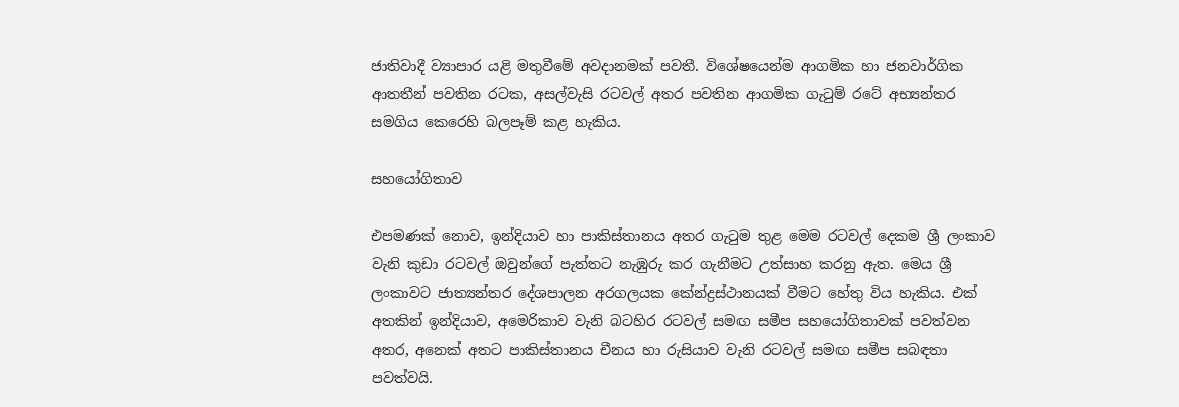ජාතිවාදී ව්‍යාපාර යළි මතුවීමේ අවදානමක් පවතී. විශේෂයෙන්ම ආගමික හා ජනවාර්ගික ආතතීන් පවතින රටක, අසල්වැසි රටවල් අතර පවතින ආගමික ගැටුම් රටේ අභ්‍යන්තර සමගිය කෙරෙහි බලපෑම් කළ හැකිය.

සහයෝගිතාව

එපමණක් නොව, ඉන්දියාව හා පාකිස්තානය අතර ගැටුම තුළ මෙම රටවල් දෙකම ශ්‍රී ලංකාව වැනි කුඩා රටවල් ඔවුන්ගේ පැත්තට නැඹුරු කර ගැනීමට උත්සාහ කරනු ඇත. මෙය ශ්‍රී ලංකාවට ජාත්‍යන්තර දේශපාලන අරගලයක කේන්ද්‍රස්ථානයක් වීමට හේතු විය හැකිය. එක් අතකින් ඉන්දියාව, අමෙරිකාව වැනි බටහිර රටවල් සමඟ සමීප සහයෝගිතාවක් පවත්වන අතර, අනෙක් අතට පාකිස්තානය චීනය හා රුසියාව වැනි රටවල් සමඟ සමීප සබඳතා පවත්වයි.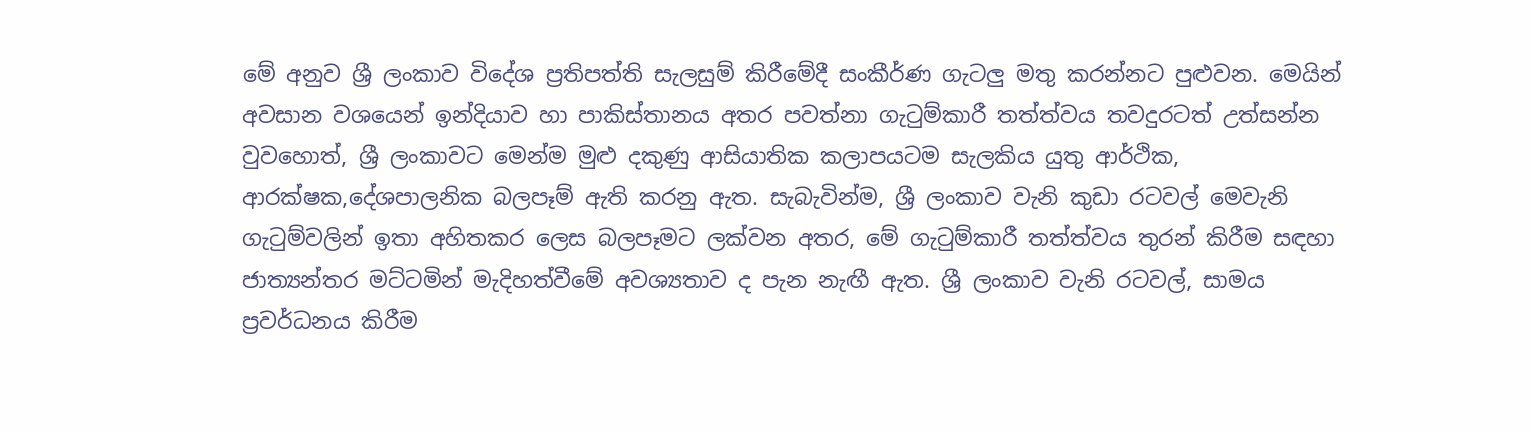මේ අනුව ශ්‍රී ලංකාව විදේශ ප්‍රතිපත්ති සැලසුම් කිරීමේදී සංකීර්ණ ගැටලු මතු කරන්නට පුළුවන. මෙයින් අවසාන වශයෙන් ඉන්දියාව හා පාකිස්තානය අතර පවත්නා ගැටුම්කාරී තත්ත්වය තවදුරටත් උත්සන්න වුවහොත්, ශ්‍රී ලංකාවට මෙන්ම මුළු දකුණු ආසියාතික කලාපයටම සැලකිය යුතු ආර්ථික, ආරක්ෂක,දේශපාලනික බලපෑම් ඇති කරනු ඇත. සැබැවින්ම, ශ්‍රී ලංකාව වැනි කුඩා රටවල් මෙවැනි ගැටුම්වලින් ඉතා අහිතකර ලෙස බලපෑමට ලක්වන අතර, මේ ගැටුම්කාරී තත්ත්වය තුරන් කිරීම සඳහා ජාත්‍යන්තර මට්ටමින් මැදිහත්වීමේ අවශ්‍යතාව ද පැන නැඟී ඇත. ශ්‍රී ලංකාව වැනි රටවල්, සාමය ප්‍රවර්ධනය කිරීම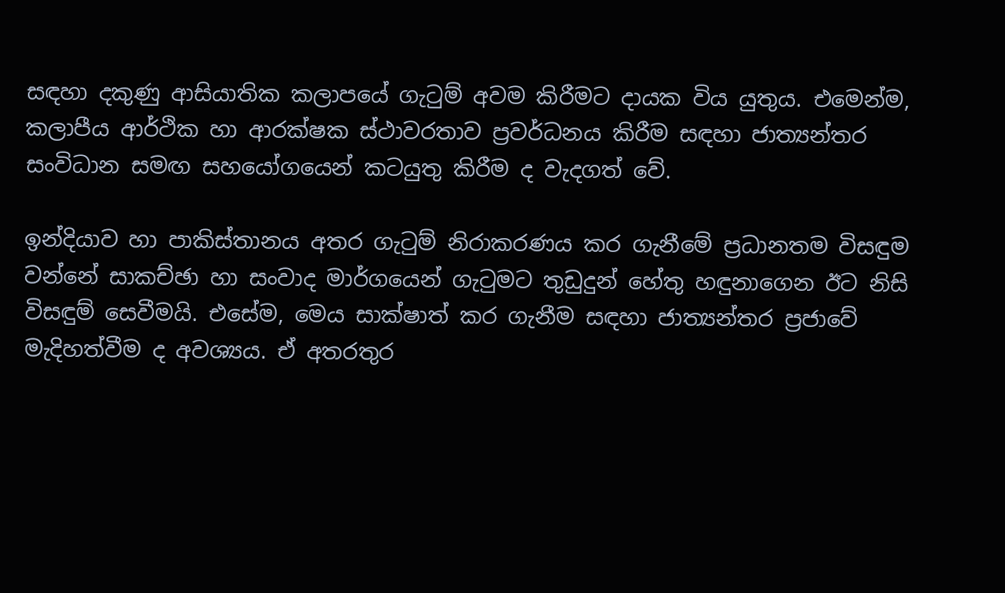සඳහා දකුණු ආසියාතික කලාපයේ ගැටුම් අවම කිරීමට දායක විය යුතුය. එමෙන්ම, කලාපීය ආර්ථික හා ආරක්ෂක ස්ථාවරතාව ප්‍රවර්ධනය කිරීම සඳහා ජාත්‍යන්තර සංවිධාන සමඟ සහයෝගයෙන් කටයුතු කිරීම ද වැදගත් වේ.

ඉන්දියාව හා පාකිස්තානය අතර ගැටුම් නිරාකරණය කර ගැනීමේ ප්‍රධානතම විසඳුම වන්නේ සාකච්ඡා හා සංවාද මාර්ගයෙන් ගැටුමට තුඩුදුන් හේතු හඳුනාගෙන ඊට නිසි විසඳුම් සෙවීමයි. එසේම, මෙය සාක්ෂාත් කර ගැනීම සඳහා ජාත්‍යන්තර ප්‍රජාවේ මැදිහත්වීම ද අවශ්‍යය. ඒ අතරතුර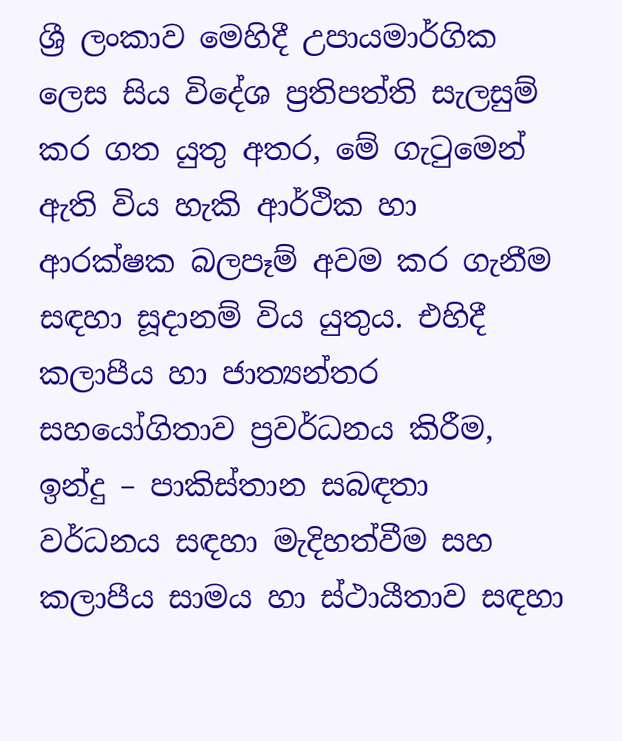ශ්‍රී ලංකාව මෙහිදී උපායමාර්ගික ලෙස සිය විදේශ ප්‍රතිපත්ති සැලසුම් කර ගත යුතු අතර, මේ ගැටුමෙන් ඇති විය හැකි ආර්ථික හා ආරක්ෂක බලපෑම් අවම කර ගැනීම සඳහා සූදානම් විය යුතුය. එහිදී කලාපීය හා ජාත්‍යන්තර සහයෝගිතාව ප්‍රවර්ධනය කිරීම, ඉන්දු – පාකිස්තාන සබඳතා වර්ධනය සඳහා මැදිහත්වීම සහ කලාපීය සාමය හා ස්ථායීතාව සඳහා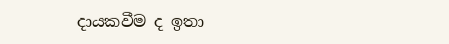දායකවීම ද ඉතා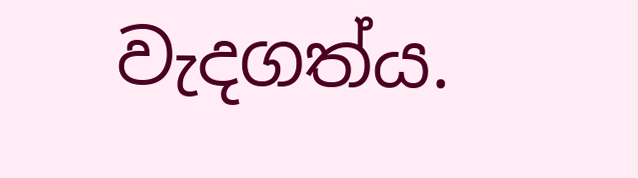වැදගත්ය.